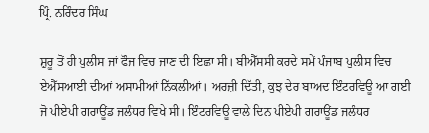ਪ੍ਰਿੰ. ਨਰਿੰਦਰ ਸਿੰਘ

ਸ਼ੁਰੂ ਤੋਂ ਹੀ ਪੁਲੀਸ ਜਾਂ ਫੌਜ ਵਿਚ ਜਾਣ ਦੀ ਇਛਾ ਸੀ। ਬੀਐੱਸਸੀ ਕਰਦੇ ਸਮੇਂ ਪੰਜਾਬ ਪੁਲੀਸ ਵਿਚ ਏਐੱਸਆਈ ਦੀਆਂ ਅਸਾਮੀਆਂ ਨਿੱਕਲੀਆਂ। ਅਰਜ਼ੀ ਦਿੱਤੀ, ਕੁਝ ਦੇਰ ਬਾਅਦ ਇੰਟਰਵਿਊ ਆ ਗਈ ਜੋ ਪੀਏਪੀ ਗਰਾਊਂਡ ਜਲੰਧਰ ਵਿਖੇ ਸੀ। ਇੰਟਰਵਿਊ ਵਾਲੇ ਦਿਨ ਪੀਏਪੀ ਗਰਾਊਂਡ ਜਲੰਧਰ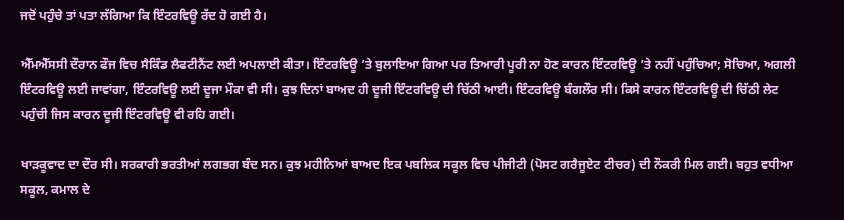ਜਦੋਂ ਪਹੁੰਚੇ ਤਾਂ ਪਤਾ ਲੱਗਿਆ ਕਿ ਇੰਟਰਵਿਊ ਰੱਦ ਹੋ ਗਈ ਹੈ।

ਐੱਮਐੱਸਸੀ ਦੌਰਾਨ ਫੌਜ ਵਿਚ ਸੈਕਿੰਡ ਲੈਫਟੀਨੈਂਟ ਲਈ ਅਪਲਾਈ ਕੀਤਾ। ਇੰਟਰਵਿਊ ’ਤੇ ਬੁਲਾਇਆ ਗਿਆ ਪਰ ਤਿਆਰੀ ਪੂਰੀ ਨਾ ਹੋਣ ਕਾਰਨ ਇੰਟਰਵਿਊ ’ਤੇ ਨਹੀਂ ਪਹੁੰਚਿਆ; ਸੋਚਿਆ, ਅਗਲੀ ਇੰਟਰਵਿਊ ਲਈ ਜਾਵਾਂਗਾ, ਇੰਟਰਵਿਊ ਲਈ ਦੂਜਾ ਮੌਕਾ ਵੀ ਸੀ। ਕੁਝ ਦਿਨਾਂ ਬਾਅਦ ਹੀ ਦੂਜੀ ਇੰਟਰਵਿਊ ਦੀ ਚਿੱਠੀ ਆਈ। ਇੰਟਰਵਿਊ ਬੰਗਲੌਰ ਸੀ। ਕਿਸੇ ਕਾਰਨ ਇੰਟਰਵਿਊ ਦੀ ਚਿੱਠੀ ਲੇਟ ਪਹੁੰਚੀ ਜਿਸ ਕਾਰਨ ਦੂਜੀ ਇੰਟਰਵਿਊ ਵੀ ਰਹਿ ਗਈ।

ਖਾੜਕੂਵਾਦ ਦਾ ਦੌਰ ਸੀ। ਸਰਕਾਰੀ ਭਰਤੀਆਂ ਲਗਭਗ ਬੰਦ ਸਨ। ਕੁਝ ਮਹੀਨਿਆਂ ਬਾਅਦ ਇਕ ਪਬਲਿਕ ਸਕੂਲ ਵਿਚ ਪੀਜੀਟੀ (ਪੋਸਟ ਗਰੈਜੂਏਟ ਟੀਚਰ) ਦੀ ਨੌਕਰੀ ਮਿਲ ਗਈ। ਬਹੁਤ ਵਧੀਆ ਸਕੂਲ, ਕਮਾਲ ਦੇ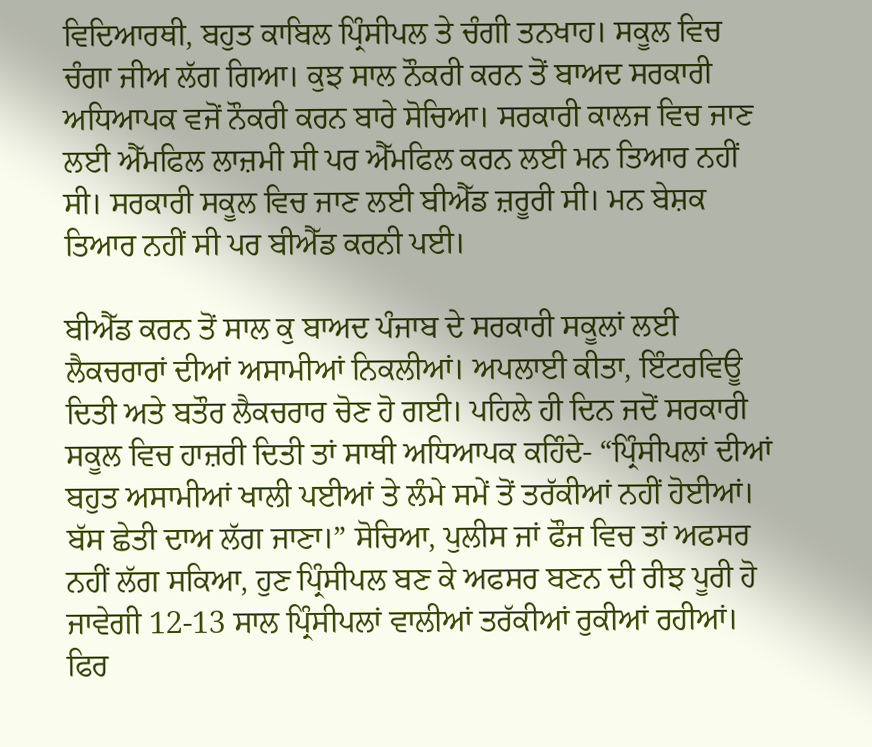ਵਿਦਿਆਰਥੀ, ਬਹੁਤ ਕਾਬਿਲ ਪ੍ਰਿੰਸੀਪਲ ਤੇ ਚੰਗੀ ਤਨਖਾਹ। ਸਕੂਲ ਵਿਚ ਚੰਗਾ ਜੀਅ ਲੱਗ ਗਿਆ। ਕੁਝ ਸਾਲ ਨੌਕਰੀ ਕਰਨ ਤੋਂ ਬਾਅਦ ਸਰਕਾਰੀ ਅਧਿਆਪਕ ਵਜੋਂ ਨੌਕਰੀ ਕਰਨ ਬਾਰੇ ਸੋਚਿਆ। ਸਰਕਾਰੀ ਕਾਲਜ ਵਿਚ ਜਾਣ ਲਈ ਐੱਮਫਿਲ ਲਾਜ਼ਮੀ ਸੀ ਪਰ ਐੱਮਫਿਲ ਕਰਨ ਲਈ ਮਨ ਤਿਆਰ ਨਹੀਂ ਸੀ। ਸਰਕਾਰੀ ਸਕੂਲ ਵਿਚ ਜਾਣ ਲਈ ਬੀਐੱਡ ਜ਼ਰੂਰੀ ਸੀ। ਮਨ ਬੇਸ਼ਕ ਤਿਆਰ ਨਹੀਂ ਸੀ ਪਰ ਬੀਐੱਡ ਕਰਨੀ ਪਈ।

ਬੀਐੱਡ ਕਰਨ ਤੋਂ ਸਾਲ ਕੁ ਬਾਅਦ ਪੰਜਾਬ ਦੇ ਸਰਕਾਰੀ ਸਕੂਲਾਂ ਲਈ ਲੈਕਚਰਾਰਾਂ ਦੀਆਂ ਅਸਾਮੀਆਂ ਨਿਕਲੀਆਂ। ਅਪਲਾਈ ਕੀਤਾ, ਇੰਟਰਵਿਊ ਦਿਤੀ ਅਤੇ ਬਤੌਰ ਲੈਕਚਰਾਰ ਚੋਣ ਹੋ ਗਈ। ਪਹਿਲੇ ਹੀ ਦਿਨ ਜਦੋਂ ਸਰਕਾਰੀ ਸਕੂਲ ਵਿਚ ਹਾਜ਼ਰੀ ਦਿਤੀ ਤਾਂ ਸਾਥੀ ਅਧਿਆਪਕ ਕਹਿੰਦੇ- “ਪ੍ਰਿੰਸੀਪਲਾਂ ਦੀਆਂ ਬਹੁਤ ਅਸਾਮੀਆਂ ਖਾਲੀ ਪਈਆਂ ਤੇ ਲੰਮੇ ਸਮੇਂ ਤੋਂ ਤਰੱਕੀਆਂ ਨਹੀਂ ਹੋਈਆਂ। ਬੱਸ ਛੇਤੀ ਦਾਅ ਲੱਗ ਜਾਣਾ।” ਸੋਚਿਆ, ਪੁਲੀਸ ਜਾਂ ਫੌਜ ਵਿਚ ਤਾਂ ਅਫਸਰ ਨਹੀਂ ਲੱਗ ਸਕਿਆ, ਹੁਣ ਪ੍ਰਿੰਸੀਪਲ ਬਣ ਕੇ ਅਫਸਰ ਬਣਨ ਦੀ ਰੀਝ ਪੂਰੀ ਹੋ ਜਾਵੇਗੀ 12-13 ਸਾਲ ਪ੍ਰਿੰਸੀਪਲਾਂ ਵਾਲੀਆਂ ਤਰੱਕੀਆਂ ਰੁਕੀਆਂ ਰਹੀਆਂ। ਫਿਰ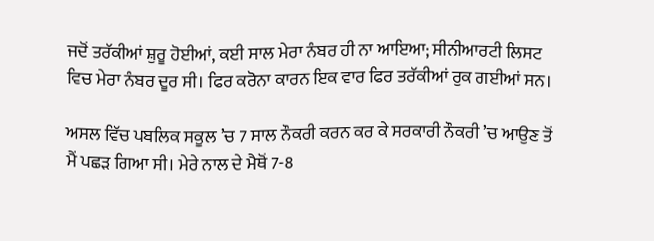ਜਦੋਂ ਤਰੱਕੀਆਂ ਸ਼ੁਰੂ ਹੋਈਆਂ, ਕਈ ਸਾਲ ਮੇਰਾ ਨੰਬਰ ਹੀ ਨਾ ਆਇਆ; ਸੀਨੀਆਰਟੀ ਲਿਸਟ ਵਿਚ ਮੇਰਾ ਨੰਬਰ ਦੂਰ ਸੀ। ਫਿਰ ਕਰੋਨਾ ਕਾਰਨ ਇਕ ਵਾਰ ਫਿਰ ਤਰੱਕੀਆਂ ਰੁਕ ਗਈਆਂ ਸਨ।

ਅਸਲ ਵਿੱਚ ਪਬਲਿਕ ਸਕੂਲ ’ਚ 7 ਸਾਲ ਨੌਕਰੀ ਕਰਨ ਕਰ ਕੇ ਸਰਕਾਰੀ ਨੌਕਰੀ ’ਚ ਆਉਣ ਤੋਂ ਮੈਂ ਪਛੜ ਗਿਆ ਸੀ। ਮੇਰੇ ਨਾਲ ਦੇ ਮੈਥੋਂ 7-8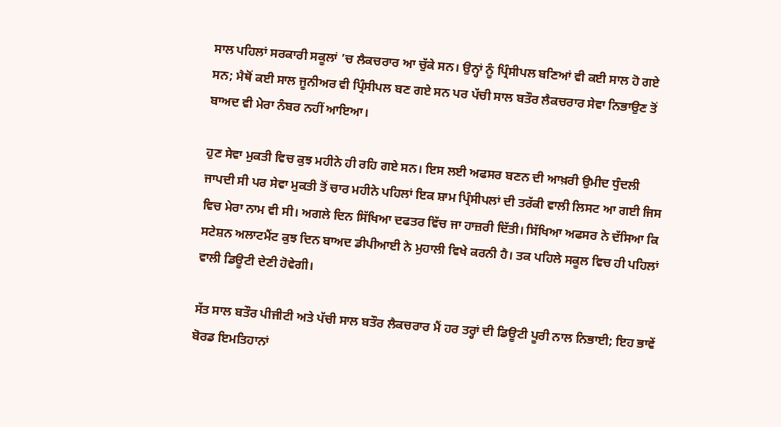ਸਾਲ ਪਹਿਲਾਂ ਸਰਕਾਰੀ ਸਕੂਲਾਂ ’ਚ ਲੈਕਚਰਾਰ ਆ ਚੁੱਕੇ ਸਨ। ਉਨ੍ਹਾਂ ਨੂੰ ਪ੍ਰਿੰਸੀਪਲ ਬਣਿਆਂ ਵੀ ਕਈ ਸਾਲ ਹੋ ਗਏ ਸਨ; ਮੈਥੋਂ ਕਈ ਸਾਲ ਜੂਨੀਅਰ ਵੀ ਪ੍ਰਿੰਸੀਪਲ ਬਣ ਗਏ ਸਨ ਪਰ ਪੱਚੀ ਸਾਲ ਬਤੌਰ ਲੈਕਚਰਾਰ ਸੇਵਾ ਨਿਭਾਉਣ ਤੋਂ ਬਾਅਦ ਵੀ ਮੇਰਾ ਨੰਬਰ ਨਹੀਂ ਆਇਆ।

ਹੁਣ ਸੇਵਾ ਮੁਕਤੀ ਵਿਚ ਕੁਝ ਮਹੀਨੇ ਹੀ ਰਹਿ ਗਏ ਸਨ। ਇਸ ਲਈ ਅਫਸਰ ਬਣਨ ਦੀ ਆਖ਼ਰੀ ਉਮੀਦ ਧੁੰਦਲੀ ਜਾਪਦੀ ਸੀ ਪਰ ਸੇਵਾ ਮੁਕਤੀ ਤੋਂ ਚਾਰ ਮਹੀਨੇ ਪਹਿਲਾਂ ਇਕ ਸ਼ਾਮ ਪ੍ਰਿੰਸੀਪਲਾਂ ਦੀ ਤਰੱਕੀ ਵਾਲੀ ਲਿਸਟ ਆ ਗਈ ਜਿਸ ਵਿਚ ਮੇਰਾ ਨਾਮ ਵੀ ਸੀ। ਅਗਲੇ ਦਿਨ ਸਿੱਖਿਆ ਦਫਤਰ ਵਿੱਚ ਜਾ ਹਾਜ਼ਰੀ ਦਿੱਤੀ। ਸਿੱਖਿਆ ਅਫਸਰ ਨੇ ਦੱਸਿਆ ਕਿ ਸਟੇਸ਼ਨ ਅਲਾਟਮੈਂਟ ਕੁਝ ਦਿਨ ਬਾਅਦ ਡੀਪੀਆਈ ਨੇ ਮੁਹਾਲੀ ਵਿਖੇ ਕਰਨੀ ਹੈ। ਤਕ ਪਹਿਲੇ ਸਕੂਲ ਵਿਚ ਹੀ ਪਹਿਲਾਂ ਵਾਲੀ ਡਿਊਟੀ ਦੇਣੀ ਹੋਵੇਗੀ।

ਸੱਤ ਸਾਲ ਬਤੌਰ ਪੀਜੀਟੀ ਅਤੇ ਪੱਚੀ ਸਾਲ ਬਤੌਰ ਲੈਕਚਰਾਰ ਮੈਂ ਹਰ ਤਰ੍ਹਾਂ ਦੀ ਡਿਊਟੀ ਪੂਰੀ ਨਾਲ ਨਿਭਾਈ; ਇਹ ਭਾਵੇਂ ਬੋਰਡ ਇਮਤਿਹਾਨਾਂ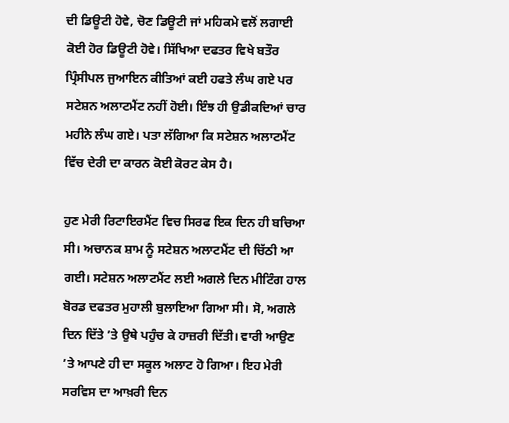ਦੀ ਡਿਊਟੀ ਹੋਵੇ, ਚੋਣ ਡਿਊਟੀ ਜਾਂ ਮਹਿਕਮੇ ਵਲੋਂ ਲਗਾਈ ਕੋਈ ਹੋਰ ਡਿਊਟੀ ਹੋਵੇ। ਸਿੱਖਿਆ ਦਫਤਰ ਵਿਖੇ ਬਤੌਰ ਪ੍ਰਿੰਸੀਪਲ ਜੁਆਇਨ ਕੀਤਿਆਂ ਕਈ ਹਫਤੇ ਲੰਘ ਗਏ ਪਰ ਸਟੇਸ਼ਨ ਅਲਾਟਮੈਂਟ ਨਹੀਂ ਹੋਈ। ਇੰਝ ਹੀ ਉਡੀਕਦਿਆਂ ਚਾਰ ਮਹੀਨੇ ਲੰਘ ਗਏ। ਪਤਾ ਲੱਗਿਆ ਕਿ ਸਟੇਸ਼ਨ ਅਲਾਟਮੈਂਟ ਵਿੱਚ ਦੇਰੀ ਦਾ ਕਾਰਨ ਕੋਈ ਕੋਰਟ ਕੇਸ ਹੈ।

ਹੁਣ ਮੇਰੀ ਰਿਟਾਇਰਮੈਂਟ ਵਿਚ ਸਿਰਫ ਇਕ ਦਿਨ ਹੀ ਬਚਿਆ ਸੀ। ਅਚਾਨਕ ਸ਼ਾਮ ਨੂੰ ਸਟੇਸ਼ਨ ਅਲਾਟਮੈਂਟ ਦੀ ਚਿੱਠੀ ਆ ਗਈ। ਸਟੇਸ਼ਨ ਅਲਾਟਮੈਂਟ ਲਈ ਅਗਲੇ ਦਿਨ ਮੀਟਿੰਗ ਹਾਲ ਬੋਰਡ ਦਫਤਰ ਮੁਹਾਲੀ ਬੁਲਾਇਆ ਗਿਆ ਸੀ। ਸੋ, ਅਗਲੇ ਦਿਨ ਦਿੱਤੇ ’ਤੇ ਉਥੇ ਪਹੁੰਚ ਕੇ ਹਾਜ਼ਰੀ ਦਿੱਤੀ। ਵਾਰੀ ਆਉਣ ’ਤੇ ਆਪਣੇ ਹੀ ਦਾ ਸਕੂਲ ਅਲਾਟ ਹੋ ਗਿਆ। ਇਹ ਮੇਰੀ ਸਰਵਿਸ ਦਾ ਆਖ਼ਰੀ ਦਿਨ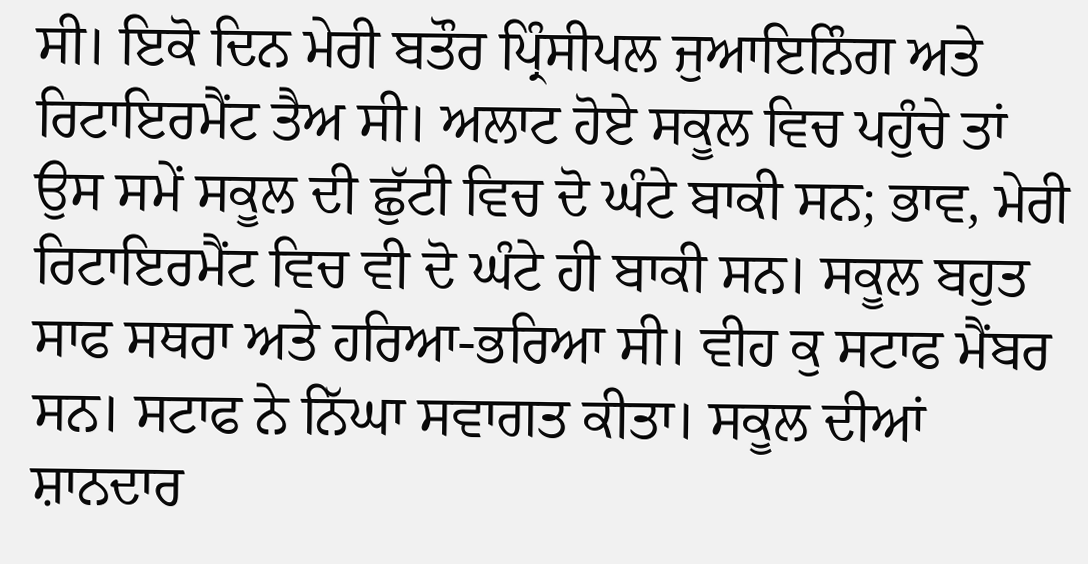ਸੀ। ਇਕੋ ਦਿਨ ਮੇਰੀ ਬਤੌਰ ਪ੍ਰਿੰਸੀਪਲ ਜੁਆਇਨਿੰਗ ਅਤੇ ਰਿਟਾਇਰਮੈਂਟ ਤੈਅ ਸੀ। ਅਲਾਟ ਹੋਏ ਸਕੂਲ ਵਿਚ ਪਹੁੰਚੇ ਤਾਂ ਉਸ ਸਮੇਂ ਸਕੂਲ ਦੀ ਛੁੱਟੀ ਵਿਚ ਦੋ ਘੰਟੇ ਬਾਕੀ ਸਨ; ਭਾਵ, ਮੇਰੀ ਰਿਟਾਇਰਮੈਂਟ ਵਿਚ ਵੀ ਦੋ ਘੰਟੇ ਹੀ ਬਾਕੀ ਸਨ। ਸਕੂਲ ਬਹੁਤ ਸਾਫ ਸਥਰਾ ਅਤੇ ਹਰਿਆ-ਭਰਿਆ ਸੀ। ਵੀਹ ਕੁ ਸਟਾਫ ਮੈਂਬਰ ਸਨ। ਸਟਾਫ ਨੇ ਨਿੱਘਾ ਸਵਾਗਤ ਕੀਤਾ। ਸਕੂਲ ਦੀਆਂ ਸ਼ਾਨਦਾਰ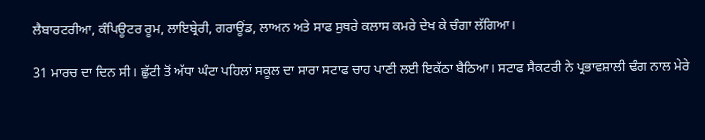ਲੈਬਾਰਟਰੀਆ, ਕੰਪਿਊਟਰ ਰੂਮ, ਲਾਇਬ੍ਰੇਰੀ, ਗਰਾਊਂਡ, ਲਾਅਨ ਅਤੇ ਸਾਫ ਸੁਥਰੇ ਕਲਾਸ ਕਮਰੇ ਦੇਖ ਕੇ ਚੰਗਾ ਲੱਗਿਆ।

31 ਮਾਰਚ ਦਾ ਦਿਨ ਸੀ। ਛੁੱਟੀ ਤੋਂ ਅੱਧਾ ਘੰਟਾ ਪਹਿਲਾਂ ਸਕੂਲ ਦਾ ਸਾਰਾ ਸਟਾਫ ਚਾਹ ਪਾਣੀ ਲਈ ਇਕੱਠਾ ਬੈਠਿਆ। ਸਟਾਫ ਸੈਕਟਰੀ ਨੇ ਪ੍ਰਭਾਵਸ਼ਾਲੀ ਢੰਗ ਨਾਲ ਮੇਰੇ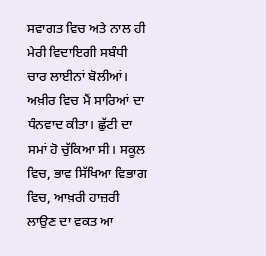ਸਵਾਗਤ ਵਿਚ ਅਤੇ ਨਾਲ ਹੀ ਮੇਰੀ ਵਿਦਾਇਗੀ ਸਬੰਧੀ ਚਾਰ ਲਾਈਨਾਂ ਬੋਲੀਆਂ। ਅਖ਼ੀਰ ਵਿਚ ਮੈਂ ਸਾਰਿਆਂ ਦਾ ਧੰਨਵਾਦ ਕੀਤਾ। ਛੁੱਟੀ ਦਾ ਸਮਾਂ ਹੋ ਚੁੱਕਿਆ ਸੀ। ਸਕੂਲ ਵਿਚ, ਭਾਵ ਸਿੱਖਿਆ ਵਿਭਾਗ ਵਿਚ, ਆਖ਼ਰੀ ਹਾਜ਼ਰੀ ਲਾਉਣ ਦਾ ਵਕਤ ਆ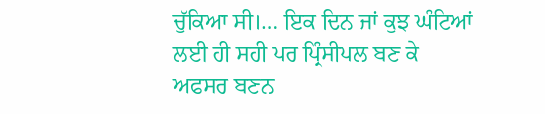ਚੁੱਕਿਆ ਸੀ।… ਇਕ ਦਿਨ ਜਾਂ ਕੁਝ ਘੰਟਿਆਂ ਲਈ ਹੀ ਸਹੀ ਪਰ ਪ੍ਰਿੰਸੀਪਲ ਬਣ ਕੇ ਅਫਸਰ ਬਣਨ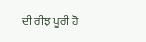ਦੀ ਰੀਝ ਪੂਰੀ ਹੋ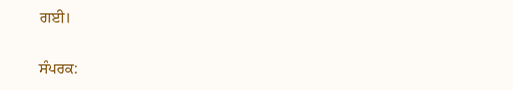ਗਈ।

ਸੰਪਰਕ: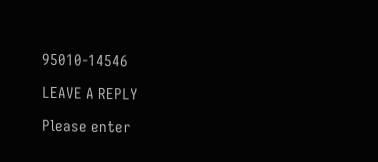95010-14546

LEAVE A REPLY

Please enter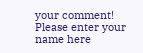your comment!
Please enter your name here